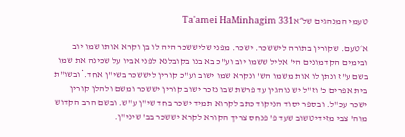טעמי המנהגים של״אTa'amei HaMinhagim 331

א׳טעם. שקורין בתורה ליששכר. ישכר. מפני שליששכר היה לו בן וקרא אותו שמו יוב ובימים הקדמונים הי' אליל ששמו יוב וע"כ בא בנו בקובלנא לפני אביו על שכינה את שמו בשם ע"ז ונתן לו אות משמו הש' ונקרא שמו ישוב וע"כ קורין ליששכר בשי"ן אחד.*ובשו"ת בית אפרים כ' וז"ל יש נוהגין עד פרשת שבו נזכר ישוב קורין יששכר ומשם ולהלן קורין ישכר עכ"ל. ובספר יסוד הניקוד כתב לקרוא תמיד ישכר בחד שי"ן ע"ש. ובשם הרב הקדוש מוה' צבי מזידיטשוב שעד פ' פנחס צריך הקורא לקרא יששכר בב' שיני"ן.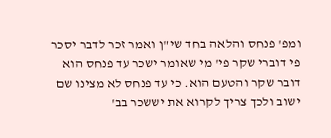ומפ' פנחס והלאה בחד שי"ן ואמר זכר לדבר יסכר פי דוברי שקר פי' מי שאומר ישכר עד פנחס הוא דובר שקר והטעם הוא. כי עד פנחס לא מצינו שם ישוב ולכך צריך לקרוא את יששכר בב'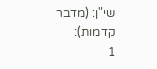שי"ן: (מדבר קדמות):
1